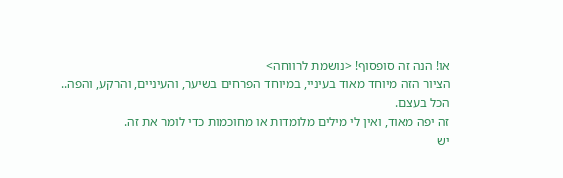או! הנה זה סופסוף! <נושמת לרווחה>
הציור הזה מיוחד מאוד בעיניי, במיוחד הפרחים בשיער, והעיניים, והרקע, והפה..
הכל בעצם.
זה יפה מאוד, ואין לי מילים מלומדות או מחוכמות כדי לומר את זה.
יש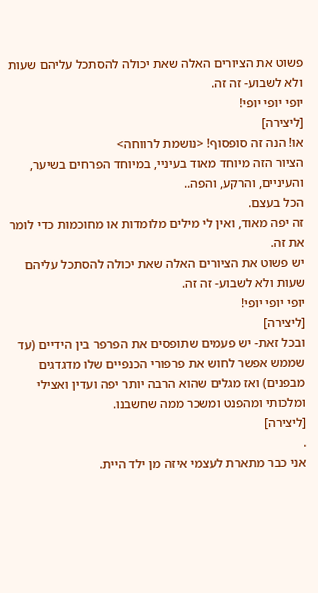פשוט את הציורים האלה שאת יכולה להסתכל עליהם שעות ולא לשבוע- זה זה.
יופי יופי יופי!
[ליצירה]
או! הנה זה סופסוף! <נושמת לרווחה>
הציור הזה מיוחד מאוד בעיניי, במיוחד הפרחים בשיער, והעיניים, והרקע, והפה..
הכל בעצם.
זה יפה מאוד, ואין לי מילים מלומדות או מחוכמות כדי לומר את זה.
יש פשוט את הציורים האלה שאת יכולה להסתכל עליהם שעות ולא לשבוע- זה זה.
יופי יופי יופי!
[ליצירה]
ובכל זאת- יש פעמים שתופסים את הפרפר בין הידיים (עד שממש אפשר לחוש את פרפורי הכנפיים שלו מדגדגים מבפנים) ואז מגלים שהוא הרבה יותר יפה ועדין ואצילי ומלכותי ומהפנט ומשכר ממה שחשבנו.
[ליצירה]
.
אני כבר מתארת לעצמי איזה מן ילד היית.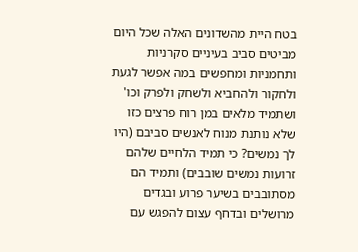בטח היית מהשדונים האלה שכל היום מביטים סביב בעיניים סקרניות ותחמניות ומחפשים במה אפשר לגעת ולחקור ולהחביא ולשחק ולפרק וכו' ושתמיד מלאים במן רוח פרצים כזו שלא נותנת מנוח לאנשים סביבם (היו לך נמשים? כי תמיד הלחיים שלהם זרועות נמשים שובבים) ותמיד הם מסתובבים בשיער פרוע ובגדים מרושלים ובדחף עצום להפגש עם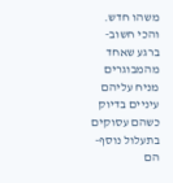משהו חדש.
והכי חשוב- ברגע שאחד מהמבוגרים מניח עליהם עיניים בדיוק כשהם עסוקים בתעלול נוסף- הם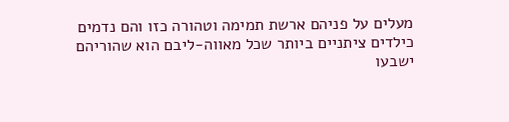מעלים על פניהם ארשת תמימה וטהורה כזו והם נדמים כילדים ציתניים ביותר שכל מאווה-ליבם הוא שהוריהם ישבעו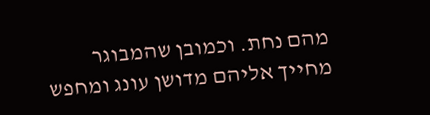מהם נחת. וכמובן שהמבוגר מחייך אליהם מדושן עונג ומחפש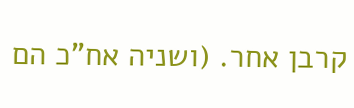קרבן אחר. (ושניה אח"כ הם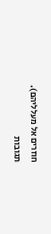חוזרים אל מעלליהם).
תגובות